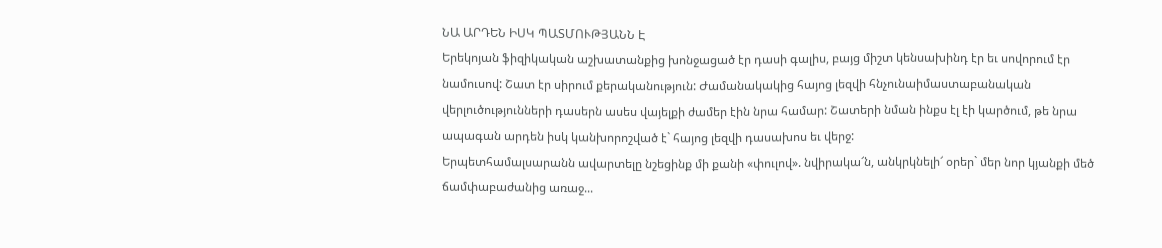ՆԱ ԱՐԴԵՆ ԻՍԿ ՊԱՏՄՈՒԹՅԱՆՆ Է
Երեկոյան ֆիզիկական աշխատանքից խոնջացած էր դասի գալիս, բայց միշտ կենսախինդ էր եւ սովորում էր նամուսով: Շատ էր սիրում քերականություն: Ժամանակակից հայոց լեզվի հնչունաիմաստաբանական վերլուծությունների դասերն ասես վայելքի ժամեր էին նրա համար: Շատերի նման ինքս էլ էի կարծում, թե նրա ապագան արդեն իսկ կանխորոշված է` հայոց լեզվի դասախոս եւ վերջ:
Երպետհամալսարանն ավարտելը նշեցինք մի քանի «փուլով». նվիրակա՜ն, անկրկնելի՜ օրեր` մեր նոր կյանքի մեծ ճամփաբաժանից առաջ...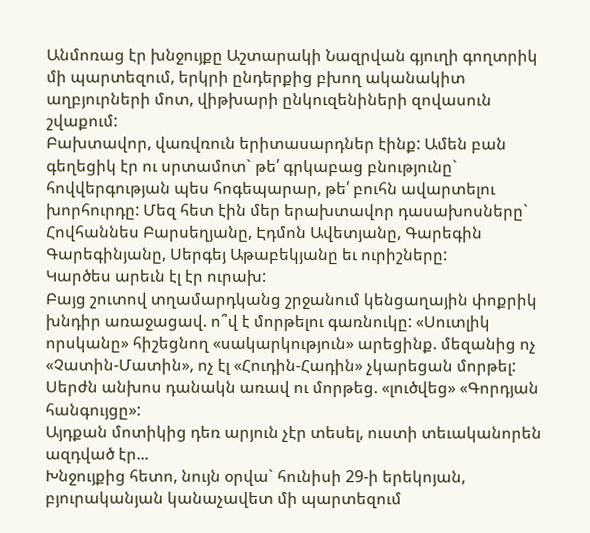Անմոռաց էր խնջույքը Աշտարակի Նազրվան գյուղի գողտրիկ մի պարտեզում, երկրի ընդերքից բխող ականակիտ աղբյուրների մոտ, վիթխարի ընկուզենիների զովասուն շվաքում:
Բախտավոր, վառվռուն երիտասարդներ էինք: Ամեն բան գեղեցիկ էր ու սրտամոտ` թե՛ գրկաբաց բնությունը` հովվերգության պես հոգեպարար, թե՛ բուհն ավարտելու խորհուրդը: Մեզ հետ էին մեր երախտավոր դասախոսները` Հովհաննես Բարսեղյանը, Էդմոն Ավետյանը, Գարեգին Գարեգինյանը, Սերգեյ Աթաբեկյանը եւ ուրիշները:
Կարծես արեւն էլ էր ուրախ:
Բայց շուտով տղամարդկանց շրջանում կենցաղային փոքրիկ խնդիր առաջացավ. ո՞վ է մորթելու գառնուկը: «Սուտլիկ որսկանը» հիշեցնող «սակարկություն» արեցինք. մեզանից ոչ «Չատին-Մատին», ոչ էլ «Հուդին-Հադին» չկարեցան մորթել:
Սերժն անխոս դանակն առավ ու մորթեց. «լուծվեց» «Գորդյան հանգույցը»:
Այդքան մոտիկից դեռ արյուն չէր տեսել, ուստի տեւականորեն ազդված էր...
Խնջույքից հետո, նույն օրվա` հունիսի 29-ի երեկոյան, բյուրականյան կանաչավետ մի պարտեզում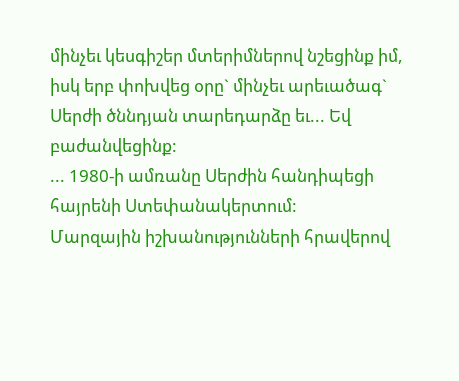մինչեւ կեսգիշեր մտերիմներով նշեցինք իմ, իսկ երբ փոխվեց օրը` մինչեւ արեւածագ` Սերժի ծննդյան տարեդարձը եւ... Եվ բաժանվեցինք:
... 1980-ի ամռանը Սերժին հանդիպեցի հայրենի Ստեփանակերտում:
Մարզային իշխանությունների հրավերով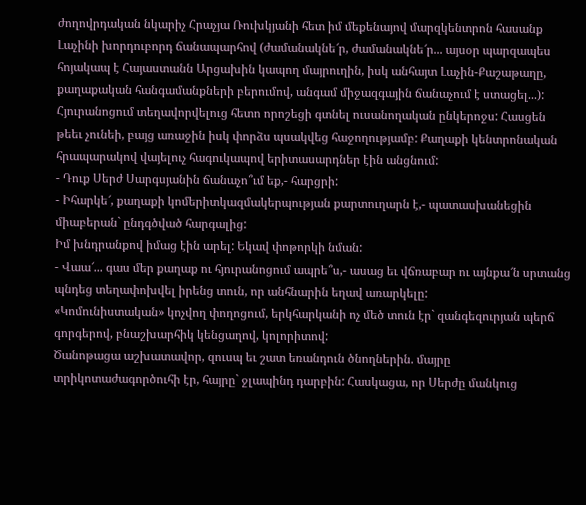ժողովրդական նկարիչ Հրաչյա Ռուխկյանի հետ իմ մեքենայով մարզկենտրոն հասանք Լաչինի խորդուբորդ ճանապարհով (ժամանակնե՜ր, ժամանակնե՜ր... այսօր պարզապես հոյակապ է Հայաստանն Արցախին կապող մայրուղին, իսկ անհայտ Լաչին-Քաշաթաղը, քաղաքական հանգամանքների բերումով, անգամ միջազգային ճանաչում է ստացել...):
Հյուրանոցում տեղավորվելուց հետո որոշեցի գտնել ուսանողական ընկերոջս: Հասցեն թեեւ չունեի, բայց առաջին իսկ փորձս պսակվեց հաջողությամբ: Քաղաքի կենտրոնական հրապարակով վայելուչ հագուկապով երիտասարդներ էին անցնում:
- Դուք Սերժ Սարգսյանին ճանաչո՞ւմ եք,- հարցրի:
- Իհարկե՜, քաղաքի կոմերիտկազմակերպության քարտուղարն է,- պատասխանեցին միաբերան` ընդգծված հարգալից:
Իմ խնդրանքով իմաց էին արել: Եկավ փոթորկի նման:
- Վաա՜... գաս մեր քաղաք ու հյուրանոցում ապրե՞ս,- ասաց եւ վճռաբար ու այնքա՜ն սրտանց պնդեց տեղափոխվել իրենց տուն, որ անհնարին եղավ առարկելը:
«Կոմունիստական» կոչվող փողոցում, երկհարկանի ոչ մեծ տուն էր` զանգեզուրյան պերճ գորգերով, բնաշխարհիկ կենցաղով, կոլորիտով:
Ծանոթացա աշխատավոր, զուսպ եւ շատ եռանդուն ծնողներին. մայրը տրիկոտաժագործուհի էր, հայրը` ջլապինդ դարբին: Հասկացա, որ Սերժը մանկուց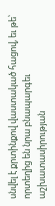սնվել է քրտինքով վաստակած հացով, եւ թե՝ որտեղից են նրա բնապարգեւ աշխատասիրության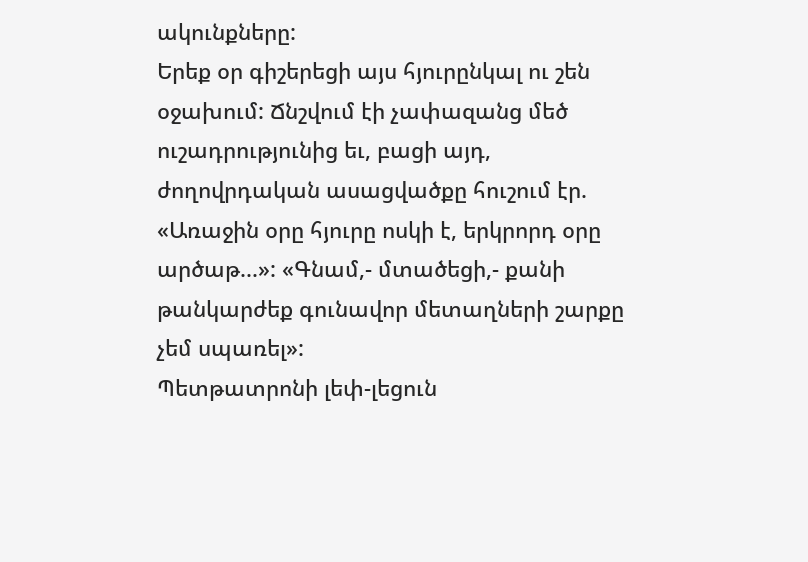ակունքները:
Երեք օր գիշերեցի այս հյուրընկալ ու շեն օջախում: Ճնշվում էի չափազանց մեծ ուշադրությունից եւ, բացի այդ, ժողովրդական ասացվածքը հուշում էր. «Առաջին օրը հյուրը ոսկի է, երկրորդ օրը արծաթ...»: «Գնամ,- մտածեցի,- քանի թանկարժեք գունավոր մետաղների շարքը չեմ սպառել»:
Պետթատրոնի լեփ-լեցուն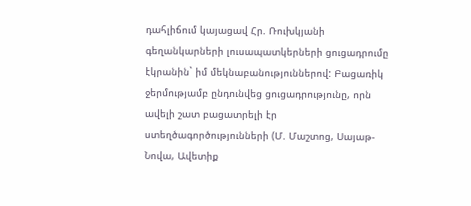դահլիճում կայացավ Հր. Ռուխկյանի գեղանկարների լուսապատկերների ցուցադրումը էկրանին` իմ մեկնաբանություններով: Բացառիկ ջերմությամբ ընդունվեց ցուցադրությունը, որն ավելի շատ բացատրելի էր ստեղծագործությունների (Մ. Մաշտոց, Սայաթ-Նովա, Ավետիք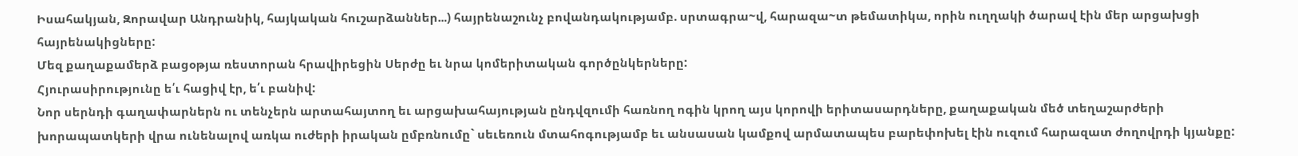Իսահակյան, Զորավար Անդրանիկ, հայկական հուշարձաններ...) հայրենաշունչ բովանդակությամբ. սրտագրա~վ, հարազա~տ թեմատիկա, որին ուղղակի ծարավ էին մեր արցախցի հայրենակիցները:
Մեզ քաղաքամերձ բացօթյա ռեստորան հրավիրեցին Սերժը եւ նրա կոմերիտական գործընկերները:
Հյուրասիրությունը ե՛ւ հացիվ էր, ե՛ւ բանիվ:
Նոր սերնդի գաղափարներն ու տենչերն արտահայտող եւ արցախահայության ընդվզումի հառնող ոգին կրող այս կորովի երիտասարդները, քաղաքական մեծ տեղաշարժերի խորապատկերի վրա ունենալով առկա ուժերի իրական ըմբռնումը` սեւեռուն մտահոգությամբ եւ անսասան կամքով արմատապես բարեփոխել էին ուզում հարազատ ժողովրդի կյանքը: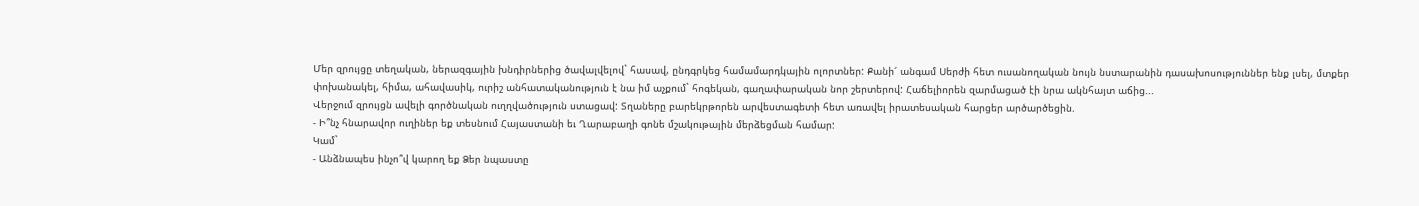Մեր զրույցը տեղական, ներազգային խնդիրներից ծավալվելով` հասավ, ընդգրկեց համամարդկային ոլորտներ: Քանի՜ անգամ Սերժի հետ ուսանողական նույն նստարանին դասախոսություններ ենք լսել, մտքեր փոխանակել, հիմա, ահավասիկ, ուրիշ անհատականություն է նա իմ աչքում` հոգեկան, գաղափարական նոր շերտերով: Հաճելիորեն զարմացած էի նրա ակնհայտ աճից...
Վերջում զրույցն ավելի գործնական ուղղվածություն ստացավ: Տղաները բարեկրթորեն արվեստագետի հետ առավել իրատեսական հարցեր արծարծեցին.
- Ի՞նչ հնարավոր ուղիներ եք տեսնում Հայաստանի եւ Ղարաբաղի գոնե մշակութային մերձեցման համար:
Կամ`
- Անձնապես ինչո՞վ կարող եք Ձեր նպաստը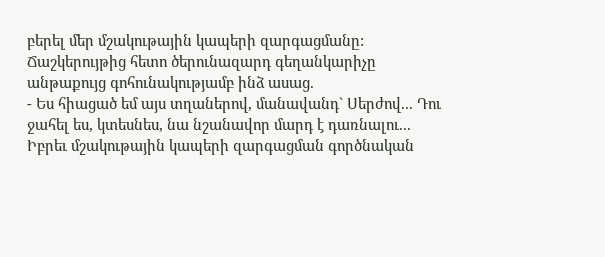բերել մեր մշակութային կապերի զարգացմանը:
Ճաշկերույթից հետո ծերունազարդ գեղանկարիչը անթաքույց գոհունակությամբ ինձ ասաց.
- Ես հիացած եմ այս տղաներով, մանավանդ` Սերժով... Դու ջահել ես, կտեսնես, նա նշանավոր մարդ է դառնալու...
Իբրեւ մշակութային կապերի զարգացման գործնական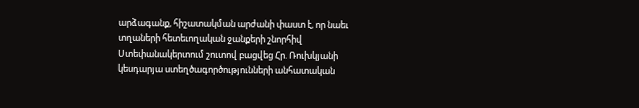արձագանք, հիշատակման արժանի փաստ է, որ նաեւ տղաների հետեւողական ջանքերի շնորհիվ Ստեփանակերտում շուտով բացվեց Հր. Ռուխկյանի կեսդարյա ստեղծագործությունների անհատական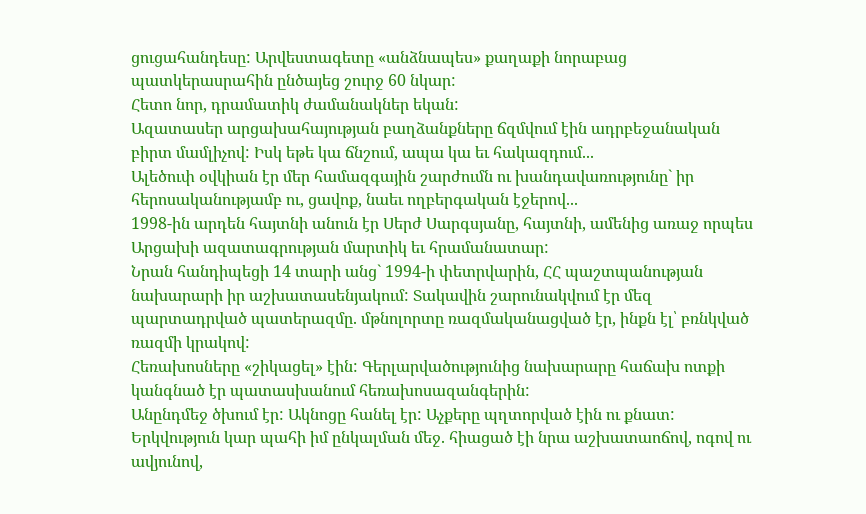ցուցահանդեսը: Արվեստագետը «անձնապես» քաղաքի նորաբաց պատկերասրահին ընծայեց շուրջ 60 նկար:
Հետո նոր, դրամատիկ ժամանակներ եկան:
Ազատասեր արցախահայության բաղձանքները ճզմվում էին ադրբեջանական բիրտ մամլիչով: Իսկ եթե կա ճնշում, ապա կա եւ հակազդում...
Ալեծուփ օվկիան էր մեր համազգային շարժումն ու խանդավառությունը` իր հերոսականությամբ ու, ցավոք, նաեւ ողբերգական էջերով...
1998-ին արդեն հայտնի անուն էր Սերժ Սարգսյանը, հայտնի, ամենից առաջ որպես Արցախի ազատագրության մարտիկ եւ հրամանատար:
Նրան հանդիպեցի 14 տարի անց` 1994-ի փետրվարին, ՀՀ պաշտպանության նախարարի իր աշխատասենյակում: Տակավին շարունակվում էր մեզ պարտադրված պատերազմը. մթնոլորտը ռազմականացված էր, ինքն էլ՝ բռնկված ռազմի կրակով:
Հեռախոսները «շիկացել» էին: Գերլարվածությունից նախարարը հաճախ ոտքի կանգնած էր պատասխանում հեռախոսազանգերին:
Անընդմեջ ծխում էր: Ակնոցը հանել էր: Աչքերը պղտորված էին ու քնատ: Երկվություն կար պահի իմ ընկալման մեջ. հիացած էի նրա աշխատաոճով, ոգով ու ավյունով,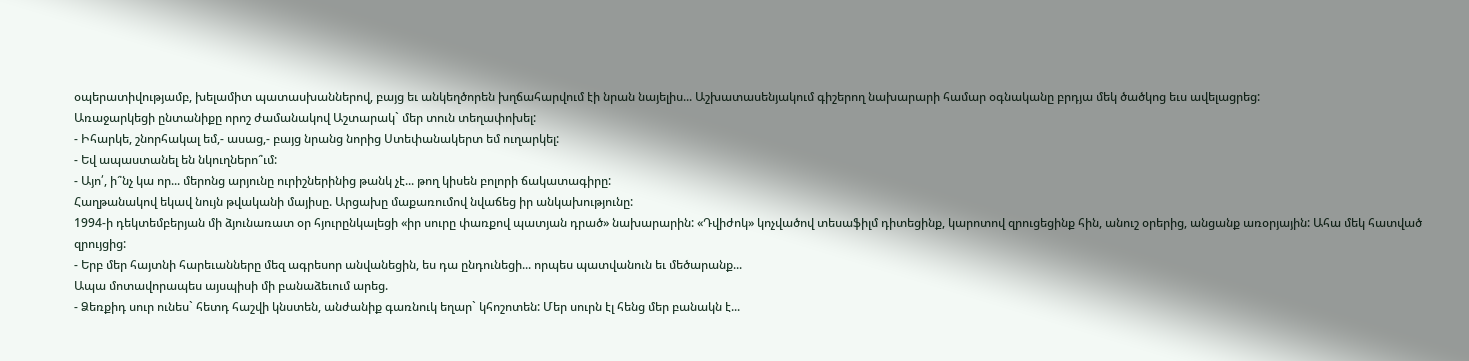օպերատիվությամբ, խելամիտ պատասխաններով, բայց եւ անկեղծորեն խղճահարվում էի նրան նայելիս... Աշխատասենյակում գիշերող նախարարի համար օգնականը բրդյա մեկ ծածկոց եւս ավելացրեց:
Առաջարկեցի ընտանիքը որոշ ժամանակով Աշտարակ` մեր տուն տեղափոխել:
- Իհարկե, շնորհակալ եմ,- ասաց,- բայց նրանց նորից Ստեփանակերտ եմ ուղարկել:
- Եվ ապաստանել են նկուղներո՞ւմ:
- Այո՛, ի՞նչ կա որ... մերոնց արյունը ուրիշներինից թանկ չէ... թող կիսեն բոլորի ճակատագիրը:
Հաղթանակով եկավ նույն թվականի մայիսը. Արցախը մաքառումով նվաճեց իր անկախությունը:
1994-ի դեկտեմբերյան մի ձյունառատ օր հյուրընկալեցի «իր սուրը փառքով պատյան դրած» նախարարին: «Դվիժոկ» կոչվածով տեսաֆիլմ դիտեցինք, կարոտով զրուցեցինք հին, անուշ օրերից, անցանք առօրյային: Ահա մեկ հատված զրույցից:
- Երբ մեր հայտնի հարեւանները մեզ ագրեսոր անվանեցին, ես դա ընդունեցի... որպես պատվանուն եւ մեծարանք...
Ապա մոտավորապես այսպիսի մի բանաձեւում արեց.
- Ձեռքիդ սուր ունես` հետդ հաշվի կնստեն, անժանիք գառնուկ եղար` կհոշոտեն: Մեր սուրն էլ հենց մեր բանակն է...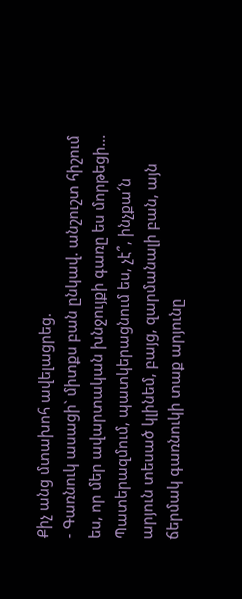Քիչ անց մտախոհ ավելացրեց.
- Գառնուկ ասացի` միտքս բան ընկավ. անշուշտ հիշում ես, որ մեր ավարտական խնջույքի գառը ես մորթեցի... Պատերազմում, պատկերացնում ես, չէ՞, ինչքա՜ն արյուն տեսած կլինեմ, բայց, զարմանալի բան, այն ճերմակ գառնուկի տաք արյունը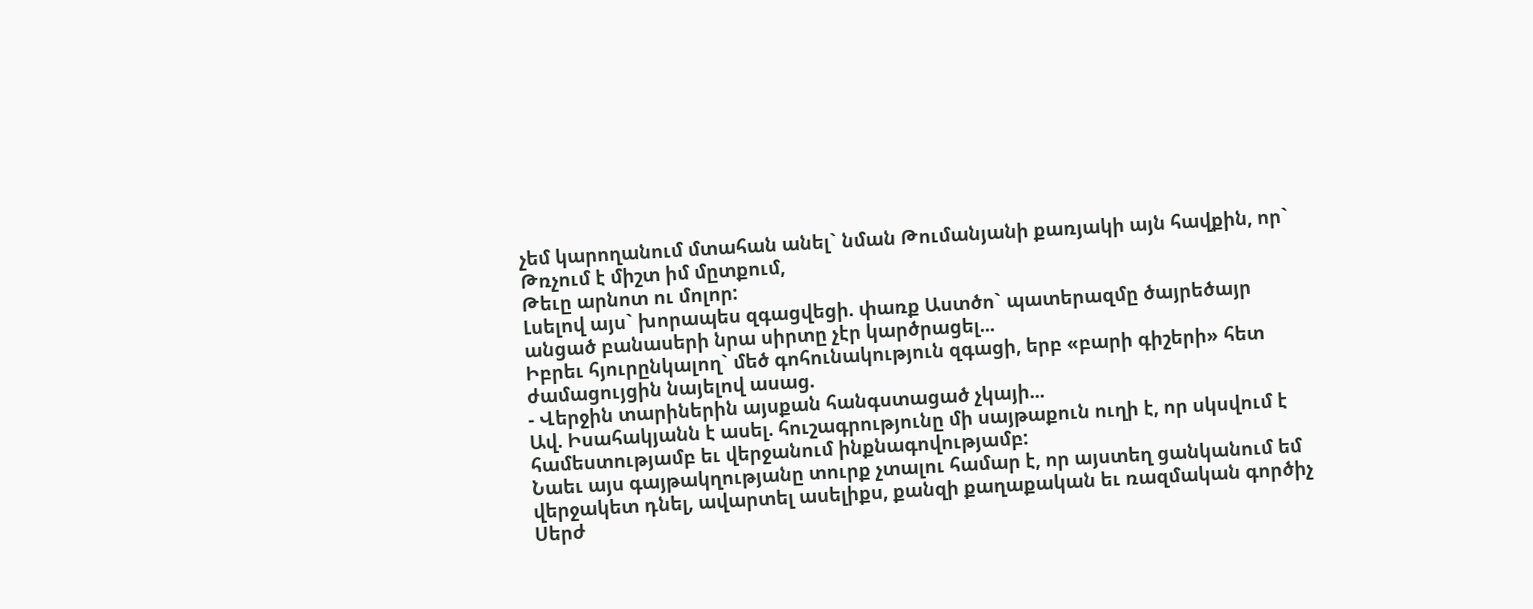չեմ կարողանում մտահան անել` նման Թումանյանի քառյակի այն հավքին, որ`
Թռչում է միշտ իմ մըտքում,
Թեւը արնոտ ու մոլոր:
Լսելով այս` խորապես զգացվեցի. փառք Աստծո` պատերազմը ծայրեծայր անցած բանասերի նրա սիրտը չէր կարծրացել...
Իբրեւ հյուրընկալող` մեծ գոհունակություն զգացի, երբ «բարի գիշերի» հետ ժամացույցին նայելով ասաց.
- Վերջին տարիներին այսքան հանգստացած չկայի...
Ավ. Իսահակյանն է ասել. հուշագրությունը մի սայթաքուն ուղի է, որ սկսվում է համեստությամբ եւ վերջանում ինքնագովությամբ:
Նաեւ այս գայթակղությանը տուրք չտալու համար է, որ այստեղ ցանկանում եմ վերջակետ դնել, ավարտել ասելիքս, քանզի քաղաքական եւ ռազմական գործիչ Սերժ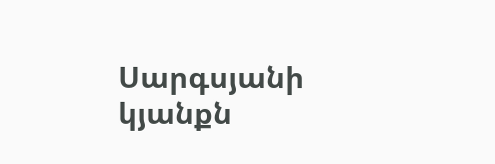Սարգսյանի կյանքն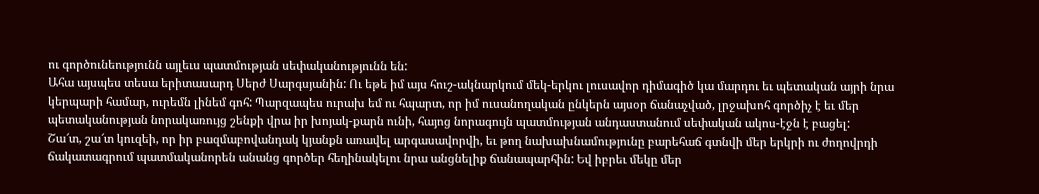ու գործունեությունն այլեւս պատմության սեփականությունն են:
Ահա այսպես տեսա երիտասարդ Սերժ Սարգսյանին: Ու եթե իմ այս հուշ-ակնարկում մեկ-երկու լուսավոր դիմագիծ կա մարդու եւ պետական այրի նրա կերպարի համար, ուրեմն լինեմ գոհ: Պարզապես ուրախ եմ ու հպարտ, որ իմ ուսանողական ընկերն այսօր ճանաչված, լրջախոհ գործիչ է եւ մեր պետականության նորակառույց շենքի վրա իր խոյակ-քարն ունի, հայոց նորագույն պատմության անդաստանում սեփական ակոս-էջն է բացել:
Շա՜տ, շա՜տ կուզեի, որ իր բազմաբովանդակ կյանքն առավել արգասավորվի, եւ թող նախախնամությունը բարեհաճ գտնվի մեր երկրի ու ժողովրդի ճակատագրում պատմականորեն անանց գործեր հեղինակելու նրա անցնելիք ճանապարհին: Եվ իբրեւ մեկը մեր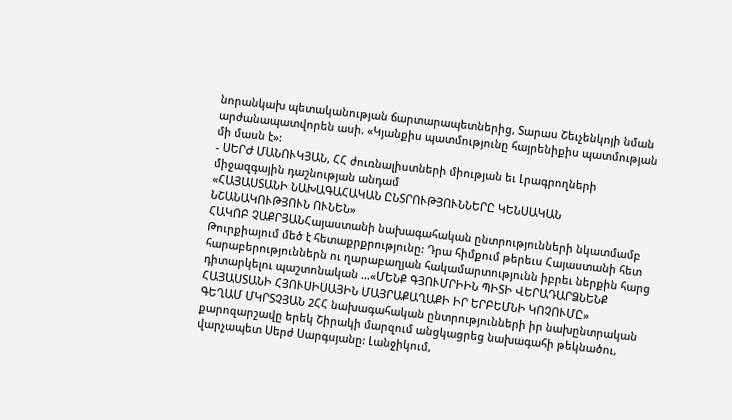նորանկախ պետականության ճարտարապետներից, Տարաս Շեւչենկոյի նման արժանապատվորեն ասի. «Կյանքիս պատմությունը հայրենիքիս պատմության մի մասն է»:
- ՍԵՐԺ ՄԱՆՈՒԿՅԱՆ, ՀՀ ժուռնալիստների միության եւ Լրագրողների միջազգային դաշնության անդամ
«ՀԱՅԱՍՏԱՆԻ ՆԱԽԱԳԱՀԱԿԱՆ ԸՆՏՐՈՒԹՅՈՒՆՆԵՐԸ ԿԵՆՍԱԿԱՆ ՆՇԱՆԱԿՈՒԹՅՈՒՆ ՈՒՆԵՆ»
ՀԱԿՈԲ ՉԱՔՐՅԱՆՀայաստանի նախագահական ընտրությունների նկատմամբ Թուրքիայում մեծ է հետաքրքրությունը: Դրա հիմքում թերեւս Հայաստանի հետ հարաբերություններն ու ղարաբաղյան հակամարտությունն իբրեւ ներքին հարց դիտարկելու պաշտոնական ...«ՄԵՆՔ ԳՅՈՒՄՐԻԻՆ ՊԻՏԻ ՎԵՐԱԴԱՐՁՆԵՆՔ ՀԱՅԱՍՏԱՆԻ ՀՅՈՒՍԻՍԱՅԻՆ ՄԱՅՐԱՔԱՂԱՔԻ ԻՐ ԵՐԲԵՄՆԻ ԿՈՉՈՒՄԸ»
ԳԵՂԱՄ ՄԿՐՏՉՅԱՆ 2ՀՀ նախագահական ընտրությունների իր նախընտրական քարոզարշավը երեկ Շիրակի մարզում անցկացրեց նախագահի թեկնածու, վարչապետ Սերժ Սարգսյանը: Լանջիկում,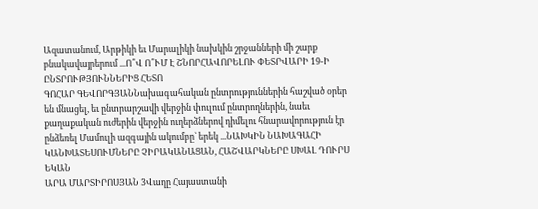Ազատանում, Արթիկի եւ Մարալիկի նախկին շրջանների մի շարք բնակավայրերում ...Ո՞Վ Ո՞ՒՄ Է ՇՆՈՐՀԱՎՈՐԵԼՈՒ ՓԵՏՐՎԱՐԻ 19-Ի ԸՆՏՐՈՒԹՅՈՒՆՆԵՐԻՑ ՀԵՏՈ
ԳՈՀԱՐ ԳԵՎՈՐԳՅԱՆՆախագահական ընտրություններին հաշված օրեր են մնացել, եւ ընտրարշավի վերջին փուլում ընտրողներին, նաեւ քաղաքական ուժերին վերջին ուղերձներով դիմելու հնարավորություն էր ընձեռել Մամուլի ազգային ակումբը` երեկ ...ՆԱԽԿԻՆ ՆԱԽԱԳԱՀԻ ԿԱՆԽԱՏԵՍՈՒՄՆԵՐԸ ՉԻՐԱԿԱՆԱՑԱՆ, ՀԱՇՎԱՐԿՆԵՐԸ ՍԽԱԼ ԴՈՒՐՍ ԵԿԱՆ
ԱՐԱ ՄԱՐՏԻՐՈՍՅԱՆ 3Վաղը Հայաստանի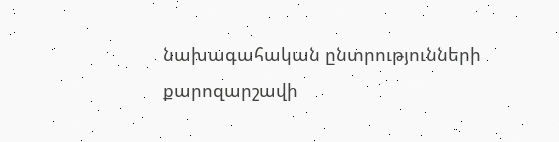նախագահական ընտրությունների քարոզարշավի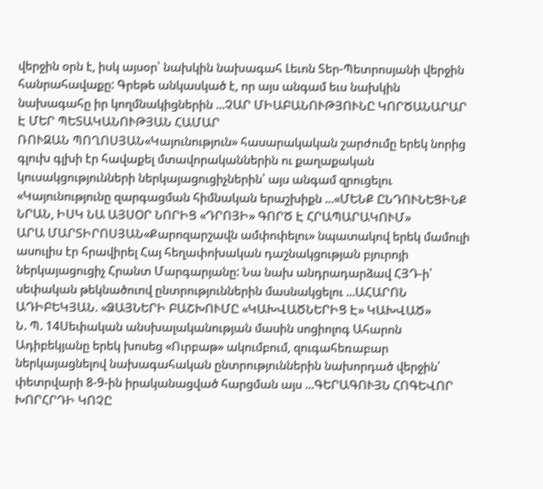վերջին օրն է, իսկ այսօր՝ նախկին նախագահ Լեւոն Տեր-Պետրոսյանի վերջին հանրահավաքը: Գրեթե անկասկած է, որ այս անգամ եւս նախկին նախագահը իր կողմնակիցներին ...ՉԱՐ ՄԻԱԲԱՆՈՒԹՅՈՒՆԸ ԿՈՐԾԱՆԱՐԱՐ Է ՄԵՐ ՊԵՏԱԿԱՆՈՒԹՅԱՆ ՀԱՄԱՐ
ՌՈՒԶԱՆ ՊՈՂՈՍՅԱՆ«Կայունություն» հասարակական շարժումը երեկ նորից գլուխ գլխի էր հավաքել մտավորականներին ու քաղաքական կուսակցությունների ներկայացուցիչներին՝ այս անգամ զրուցելու «Կայունությունը զարգացման հիմնական երաշխիքն ...«ՄԵՆՔ ԸՆԴՈՒՆԵՑԻՆՔ ՆՐԱՆ, ԻՍԿ ՆԱ ԱՅՍՕՐ ՆՈՐԻՑ «ԴՐՈՅԻ» ԳՈՐԾ Է ՀՐԱՊԱՐԱԿՈՒՄ»
ԱՐԱ ՄԱՐՏԻՐՈՍՅԱՆ«Քարոզարշավն ամփոփելու» նպատակով երեկ մամուլի ասուլիս էր հրավիրել Հայ հեղափոխական դաշնակցության բյուրոյի ներկայացուցիչ Հրանտ Մարգարյանը: Նա նախ անդրադարձավ ՀՅԴ-ի՝ սեփական թեկնածուով ընտրություններին մասնակցելու ...ԱՀԱՐՈՆ ԱԴԻԲԵԿՅԱՆ. «ՁԱՅՆԵՐԻ ԲԱՇԽՈՒՄԸ «ԿԱԽՎԱԾՆԵՐԻՑ Է» ԿԱԽՎԱԾ»
Ն. Պ. 14Սեփական անսխալականության մասին սոցիոլոգ Ահարոն Ադիբեկյանը երեկ խոսեց «Ուրբաթ» ակումբում, զուգահեռաբար ներկայացնելով նախագահական ընտրություններին նախորդած վերջին՝ փետրվարի 8-9-ին իրականացված հարցման այս ...ԳԵՐԱԳՈՒՅՆ ՀՈԳԵՎՈՐ ԽՈՐՀՐԴԻ ԿՈՉԸ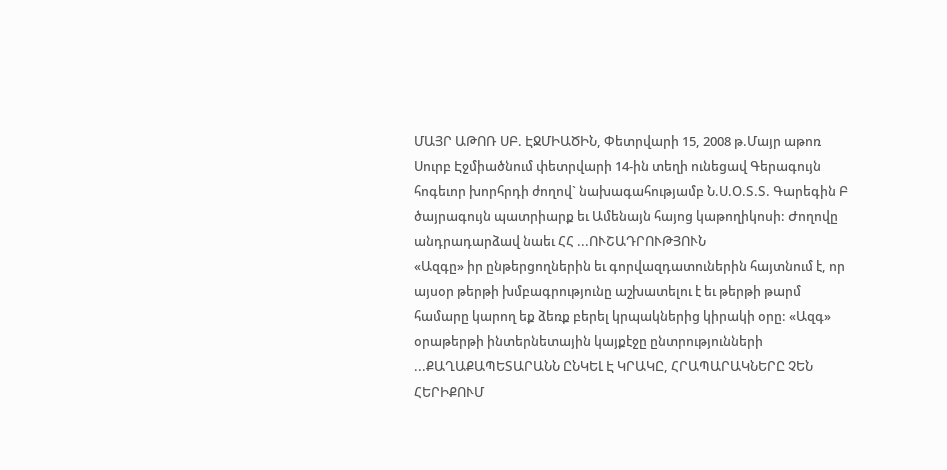ՄԱՅՐ ԱԹՈՌ ՍԲ. ԷՋՄԻԱԾԻՆ, Փետրվարի 15, 2008 թ.Մայր աթոռ Սուրբ Էջմիածնում փետրվարի 14-ին տեղի ունեցավ Գերագույն հոգեւոր խորհրդի ժողով` նախագահությամբ Ն.Ս.Օ.Տ.Տ. Գարեգին Բ ծայրագույն պատրիարք եւ Ամենայն հայոց կաթողիկոսի: Ժողովը անդրադարձավ նաեւ ՀՀ ...ՈՒՇԱԴՐՈՒԹՅՈՒՆ
«Ազգը» իր ընթերցողներին եւ գորվազդատուներին հայտնում է, որ այսօր թերթի խմբագրությունը աշխատելու է եւ թերթի թարմ համարը կարող եք ձեռք բերել կրպակներից կիրակի օրը: «Ազգ» օրաթերթի ինտերնետային կայքէջը ընտրությունների ...ՔԱՂԱՔԱՊԵՏԱՐԱՆՆ ԸՆԿԵԼ Է ԿՐԱԿԸ, ՀՐԱՊԱՐԱԿՆԵՐԸ ՉԵՆ ՀԵՐԻՔՈՒՄ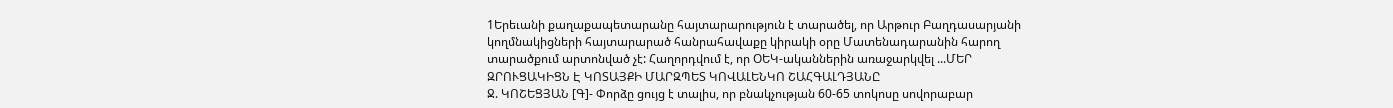1Երեւանի քաղաքապետարանը հայտարարություն է տարածել, որ Արթուր Բաղդասարյանի կողմնակիցների հայտարարած հանրահավաքը կիրակի օրը Մատենադարանին հարող տարածքում արտոնված չէ: Հաղորդվում է, որ ՕԵԿ-ականներին առաջարկվել ...ՄԵՐ ԶՐՈՒՑԱԿԻՑՆ Է ԿՈՏԱՅՔԻ ՄԱՐԶՊԵՏ ԿՈՎԱԼԵՆԿՈ ՇԱՀԳԱԼԴՅԱՆԸ
Ջ. ԿՈՇԵՑՅԱՆ [Գ]- Փորձը ցույց է տալիս, որ բնակչության 60-65 տոկոսը սովորաբար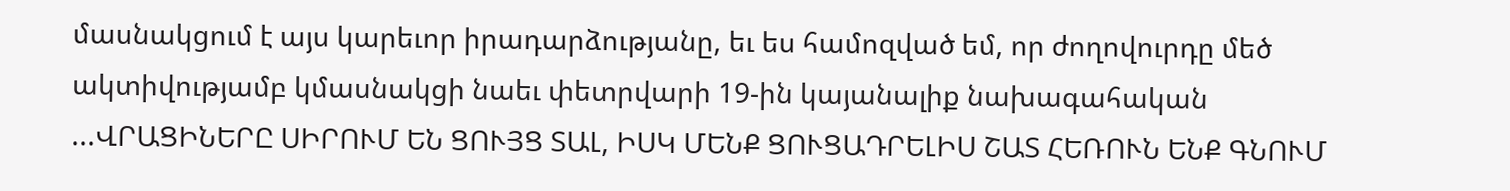մասնակցում է այս կարեւոր իրադարձությանը, եւ ես համոզված եմ, որ ժողովուրդը մեծ ակտիվությամբ կմասնակցի նաեւ փետրվարի 19-ին կայանալիք նախագահական ...ՎՐԱՑԻՆԵՐԸ ՍԻՐՈՒՄ ԵՆ ՑՈՒՅՑ ՏԱԼ, ԻՍԿ ՄԵՆՔ ՑՈՒՑԱԴՐԵԼԻՍ ՇԱՏ ՀԵՌՈՒՆ ԵՆՔ ԳՆՈՒՄ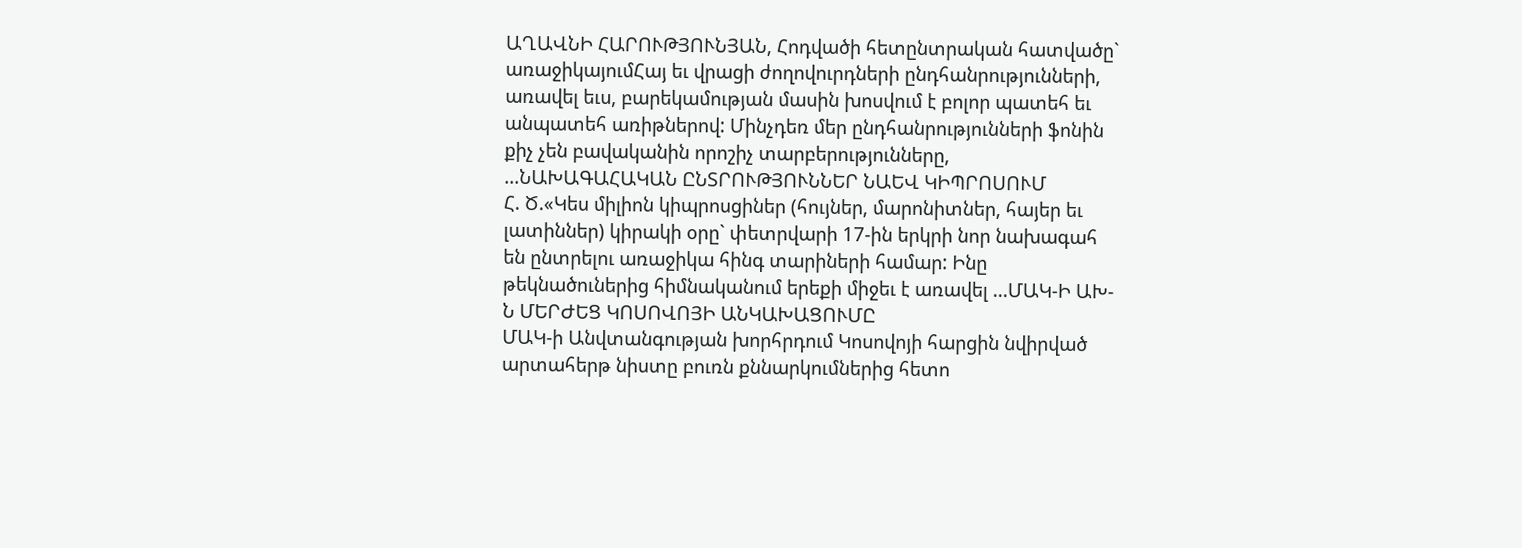ԱՂԱՎՆԻ ՀԱՐՈՒԹՅՈՒՆՅԱՆ, Հոդվածի հետընտրական հատվածը` առաջիկայումՀայ եւ վրացի ժողովուրդների ընդհանրությունների, առավել եւս, բարեկամության մասին խոսվում է բոլոր պատեհ եւ անպատեհ առիթներով: Մինչդեռ մեր ընդհանրությունների ֆոնին քիչ չեն բավականին որոշիչ տարբերությունները, ...ՆԱԽԱԳԱՀԱԿԱՆ ԸՆՏՐՈՒԹՅՈՒՆՆԵՐ ՆԱԵՎ ԿԻՊՐՈՍՈՒՄ
Հ. Ծ.«Կես միլիոն կիպրոսցիներ (հույներ, մարոնիտներ, հայեր եւ լատիններ) կիրակի օրը` փետրվարի 17-ին երկրի նոր նախագահ են ընտրելու առաջիկա հինգ տարիների համար: Ինը թեկնածուներից հիմնականում երեքի միջեւ է առավել ...ՄԱԿ-Ի ԱԽ-Ն ՄԵՐԺԵՑ ԿՈՍՈՎՈՅԻ ԱՆԿԱԽԱՑՈՒՄԸ
ՄԱԿ-ի Անվտանգության խորհրդում Կոսովոյի հարցին նվիրված արտահերթ նիստը բուռն քննարկումներից հետո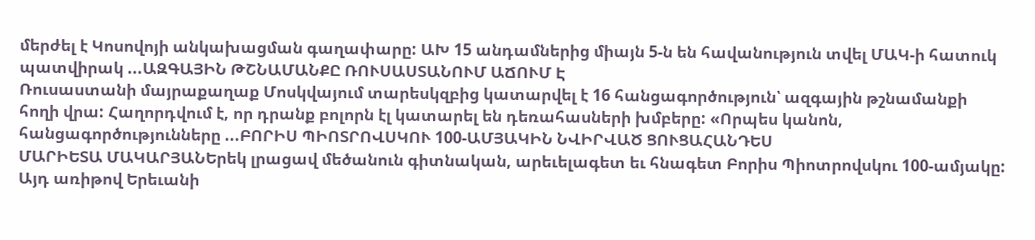մերժել է Կոսովոյի անկախացման գաղափարը: ԱԽ 15 անդամներից միայն 5-ն են հավանություն տվել ՄԱԿ-ի հատուկ պատվիրակ ...ԱԶԳԱՅԻՆ ԹՇՆԱՄԱՆՔԸ ՌՈՒՍԱՍՏԱՆՈՒՄ ԱՃՈՒՄ Է
Ռուսաստանի մայրաքաղաք Մոսկվայում տարեսկզբից կատարվել է 16 հանցագործություն՝ ազգային թշնամանքի հողի վրա: Հաղորդվում է, որ դրանք բոլորն էլ կատարել են դեռահասների խմբերը: «Որպես կանոն, հանցագործությունները ...ԲՈՐԻՍ ՊԻՈՏՐՈՎՍԿՈՒ 100-ԱՄՅԱԿԻՆ ՆՎԻՐՎԱԾ ՑՈՒՑԱՀԱՆԴԵՍ
ՄԱՐԻԵՏԱ ՄԱԿԱՐՅԱՆԵրեկ լրացավ մեծանուն գիտնական, արեւելագետ եւ հնագետ Բորիս Պիոտրովսկու 100-ամյակը: Այդ առիթով Երեւանի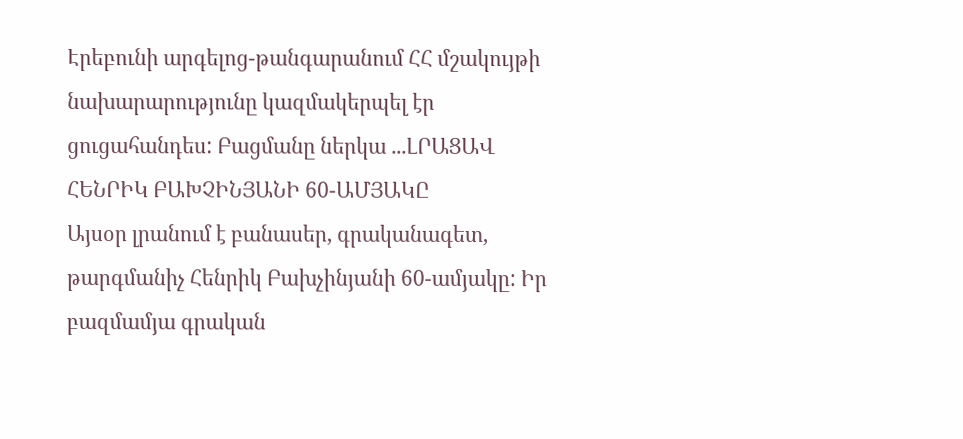Էրեբունի արգելոց-թանգարանում ՀՀ մշակույթի նախարարությունը կազմակերպել էր ցուցահանդես: Բացմանը ներկա ...ԼՐԱՑԱՎ ՀԵՆՐԻԿ ԲԱԽՉԻՆՅԱՆԻ 60-ԱՄՅԱԿԸ
Այսօր լրանում է բանասեր, գրականագետ, թարգմանիչ Հենրիկ Բախչինյանի 60-ամյակը: Իր բազմամյա գրական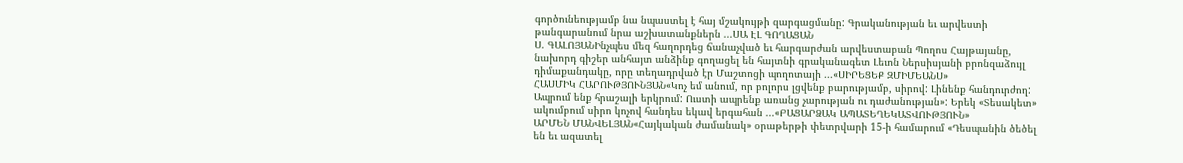գործունեությամբ նա նպաստել է հայ մշակույթի զարգացմանը: Գրականության եւ արվեստի թանգարանում նրա աշխատանքներն ...ՍԱ ԷԼ ԳՈՂԱՑԱՆ
Ս. ԳԱԼՈՅԱՆԻնչպես մեզ հաղորդեց ճանաչված եւ հարգարժան արվեստաբան Պողոս Հայթայանը, նախորդ գիշեր անհայտ անձինք գողացել են հայտնի գրականագետ Լեւոն Ներսիսյանի բրոնզաձույլ դիմաքանդակը, որը տեղադրված էր Մաշտոցի պողոտայի ...«ՍԻՐԵՑԵՔ ԶՄԻՄԵԱՆՍ»
ՀԱՍՄԻԿ ՀԱՐՈՒԹՅՈՒՆՅԱՆ«Կոչ եմ անում, որ բոլորս լցվենք բարությամբ, սիրով: Լինենք հանդուրժող: Ապրում ենք հրաշալի երկրում: Ուստի ապրենք առանց չարության ու դաժանության»: Երեկ «Տեսակետ» ակումբում սիրո կոչով հանդես եկավ երգահան ...«ԲԱՑԱՐՁԱԿ ԱՊԱՏԵՂԵԿԱՏՎՈՒԹՅՈՒՆ»
ԱՐՄԵՆ ՄԱՆՎԵԼՅԱՆ«Հայկական ժամանակ» օրաթերթի փետրվարի 15-ի համարում «Դեսպանին ծեծել են եւ ազատել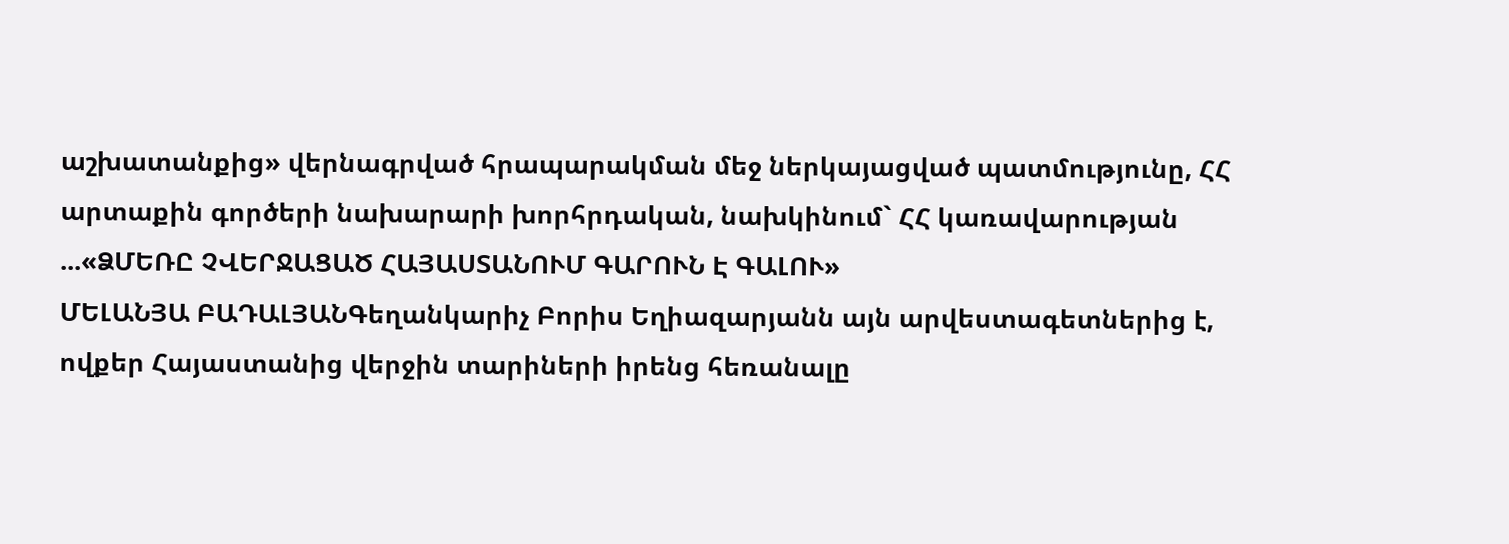աշխատանքից» վերնագրված հրապարակման մեջ ներկայացված պատմությունը, ՀՀ արտաքին գործերի նախարարի խորհրդական, նախկինում` ՀՀ կառավարության ...«ՁՄԵՌԸ ՉՎԵՐՋԱՑԱԾ ՀԱՅԱՍՏԱՆՈՒՄ ԳԱՐՈՒՆ Է ԳԱԼՈՒ»
ՄԵԼԱՆՅԱ ԲԱԴԱԼՅԱՆԳեղանկարիչ Բորիս Եղիազարյանն այն արվեստագետներից է, ովքեր Հայաստանից վերջին տարիների իրենց հեռանալը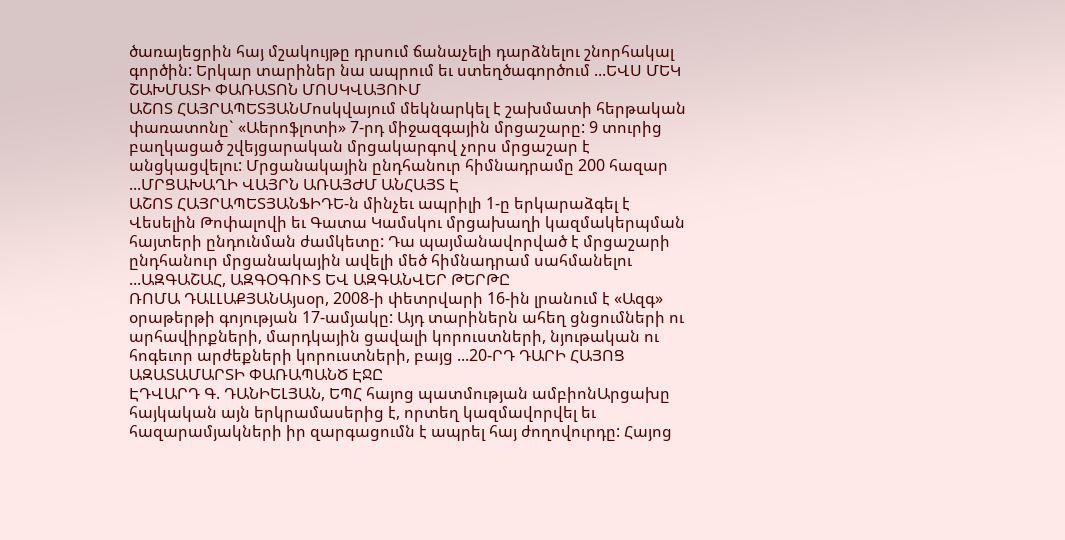ծառայեցրին հայ մշակույթը դրսում ճանաչելի դարձնելու շնորհակալ գործին: Երկար տարիներ նա ապրում եւ ստեղծագործում ...ԵՎՍ ՄԵԿ ՇԱԽՄԱՏԻ ՓԱՌԱՏՈՆ ՄՈՍԿՎԱՅՈՒՄ
ԱՇՈՏ ՀԱՅՐԱՊԵՏՅԱՆՄոսկվայում մեկնարկել է շախմատի հերթական փառատոնը` «Աերոֆլոտի» 7-րդ միջազգային մրցաշարը: 9 տուրից բաղկացած շվեյցարական մրցակարգով չորս մրցաշար է անցկացվելու: Մրցանակային ընդհանուր հիմնադրամը 200 հազար ...ՄՐՑԱԽԱՂԻ ՎԱՅՐՆ ԱՌԱՅԺՄ ԱՆՀԱՅՏ Է
ԱՇՈՏ ՀԱՅՐԱՊԵՏՅԱՆՖԻԴԵ-ն մինչեւ ապրիլի 1-ը երկարաձգել է Վեսելին Թոփալովի եւ Գատա Կամսկու մրցախաղի կազմակերպման հայտերի ընդունման ժամկետը: Դա պայմանավորված է մրցաշարի ընդհանուր մրցանակային ավելի մեծ հիմնադրամ սահմանելու ...ԱԶԳԱՇԱՀ, ԱԶԳՕԳՈՒՏ ԵՎ ԱԶԳԱՆՎԵՐ ԹԵՐԹԸ
ՌՈՄԱ ԴԱԼԼԱՔՅԱՆԱյսօր, 2008-ի փետրվարի 16-ին լրանում է «Ազգ» օրաթերթի գոյության 17-ամյակը: Այդ տարիներն ահեղ ցնցումների ու արհավիրքների, մարդկային ցավալի կորուստների, նյութական ու հոգեւոր արժեքների կորուստների, բայց ...20-ՐԴ ԴԱՐԻ ՀԱՅՈՑ ԱԶԱՏԱՄԱՐՏԻ ՓԱՌԱՊԱՆԾ ԷՋԸ
ԷԴՎԱՐԴ Գ. ԴԱՆԻԵԼՅԱՆ, ԵՊՀ հայոց պատմության ամբիոնԱրցախը հայկական այն երկրամասերից է, որտեղ կազմավորվել եւ հազարամյակների իր զարգացումն է ապրել հայ ժողովուրդը: Հայոց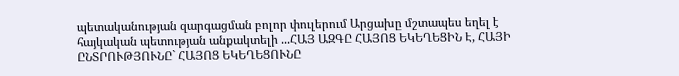պետականության զարգացման բոլոր փուլերում Արցախը մշտապես եղել է հայկական պետության անքակտելի ...ՀԱՅ ԱԶԳԸ ՀԱՅՈՑ ԵԿԵՂԵՑԻՆ Է, ՀԱՅԻ ԸՆՏՐՈՒԹՅՈՒՆԸ` ՀԱՅՈՑ ԵԿԵՂԵՑՈՒՆԸ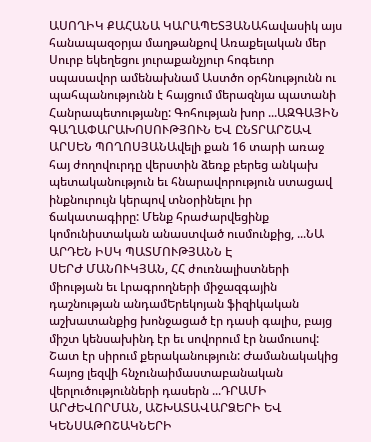ԱՍՈՂԻԿ ՔԱՀԱՆԱ ԿԱՐԱՊԵՏՅԱՆԱհավասիկ այս հանապազօրյա մաղթանքով Առաքելական մեր Սուրբ եկեղեցու յուրաքանչյուր հոգեւոր սպասավոր ամենախնամ Աստծո օրհնությունն ու պահպանությունն է հայցում մերազնյա պատանի Հանրապետությանը: Գոհության խոր ...ԱԶԳԱՅԻՆ ԳԱՂԱՓԱՐԱԽՈՍՈՒԹՅՈՒՆ ԵՎ ԸՆՏՐԱՐՇԱՎ
ԱՐՍԵՆ ՊՈՂՈՍՅԱՆԱվելի քան 16 տարի առաջ հայ ժողովուրդը վերստին ձեռք բերեց անկախ պետականություն եւ հնարավորություն ստացավ ինքնուրույն կերպով տնօրինելու իր ճակատագիրը: Մենք հրաժարվեցինք կոմունիստական անաստված ուսմունքից, ...ՆԱ ԱՐԴԵՆ ԻՍԿ ՊԱՏՄՈՒԹՅԱՆՆ Է
ՍԵՐԺ ՄԱՆՈՒԿՅԱՆ, ՀՀ ժուռնալիստների միության եւ Լրագրողների միջազգային դաշնության անդամԵրեկոյան ֆիզիկական աշխատանքից խոնջացած էր դասի գալիս, բայց միշտ կենսախինդ էր եւ սովորում էր նամուսով: Շատ էր սիրում քերականություն: Ժամանակակից հայոց լեզվի հնչունաիմաստաբանական վերլուծությունների դասերն ...ԴՐԱՄԻ ԱՐԺԵՎՈՐՄԱՆ, ԱՇԽԱՏԱՎԱՐՁԵՐԻ ԵՎ ԿԵՆՍԱԹՈՇԱԿՆԵՐԻ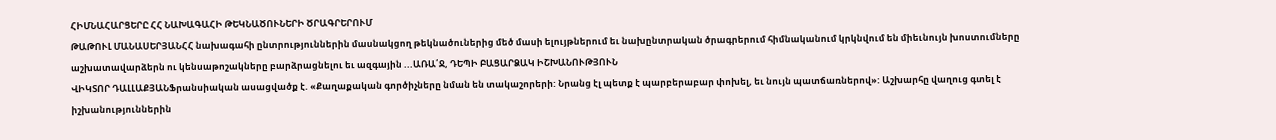ՀԻՄՆԱՀԱՐՑԵՐԸ ՀՀ ՆԱԽԱԳԱՀԻ ԹԵԿՆԱԾՈՒՆԵՐԻ ԾՐԱԳՐԵՐՈՒՄ
ԹԱԹՈՒԼ ՄԱՆԱՍԵՐՅԱՆՀՀ նախագահի ընտրություններին մասնակցող թեկնածուներից մեծ մասի ելույթներում եւ նախընտրական ծրագրերում հիմնականում կրկնվում են միեւնույն խոստումները աշխատավարձերն ու կենսաթոշակները բարձրացնելու եւ ազգային ...ԱՌԱ՛Ջ, ԴԵՊԻ ԲԱՑԱՐՁԱԿ ԻՇԽԱՆՈՒԹՅՈՒՆ
ՎԻԿՏՈՐ ԴԱԼԼԱՔՅԱՆՖրանսիական ասացվածք է. «Քաղաքական գործիչները նման են տակաշորերի: Նրանց էլ պետք է պարբերաբար փոխել, եւ նույն պատճառներով»: Աշխարհը վաղուց գտել է իշխանություններին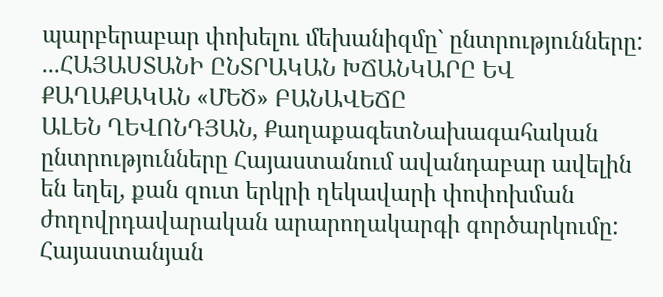պարբերաբար փոխելու մեխանիզմը` ընտրությունները: ...ՀԱՅԱՍՏԱՆԻ ԸՆՏՐԱԿԱՆ ԽՃԱՆԿԱՐԸ ԵՎ ՔԱՂԱՔԱԿԱՆ «ՄԵԾ» ԲԱՆԱՎԵՃԸ
ԱԼԵՆ ՂԵՎՈՆԴՅԱՆ, ՔաղաքագետՆախագահական ընտրությունները Հայաստանում ավանդաբար ավելին են եղել, քան զուտ երկրի ղեկավարի փոփոխման ժողովրդավարական արարողակարգի գործարկումը: Հայաստանյան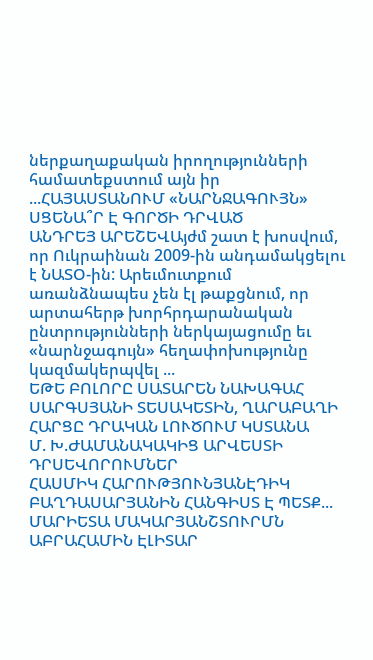ներքաղաքական իրողությունների համատեքստում այն իր ...ՀԱՅԱՍՏԱՆՈՒՄ «ՆԱՐՆՋԱԳՈՒՅՆ» ՍՑԵՆԱ՞Ր Է ԳՈՐԾԻ ԴՐՎԱԾ
ԱՆԴՐԵՅ ԱՐԵՇԵՎԱյժմ շատ է խոսվում, որ Ուկրաինան 2009-ին անդամակցելու է ՆԱՏՕ-ին: Արեւմուտքում առանձնապես չեն էլ թաքցնում, որ արտահերթ խորհրդարանական ընտրությունների ներկայացումը եւ «նարնջագույն» հեղափոխությունը կազմակերպվել ...
ԵԹԵ ԲՈԼՈՐԸ ՍԱՏԱՐԵՆ ՆԱԽԱԳԱՀ ՍԱՐԳՍՅԱՆԻ ՏԵՍԱԿԵՏԻՆ, ՂԱՐԱԲԱՂԻ ՀԱՐՑԸ ԴՐԱԿԱՆ ԼՈՒԾՈՒՄ ԿՍՏԱՆԱ
Մ. Խ.ԺԱՄԱՆԱԿԱԿԻՑ ԱՐՎԵՍՏԻ ԴՐՍԵՎՈՐՈՒՄՆԵՐ
ՀԱՍՄԻԿ ՀԱՐՈՒԹՅՈՒՆՅԱՆԷԴԻԿ ԲԱՂԴԱՍԱՐՅԱՆԻՆ ՀԱՆԳԻՍՏ Է ՊԵՏՔ...
ՄԱՐԻԵՏԱ ՄԱԿԱՐՅԱՆՇՏՈՒՐՄՆ ԱԲՐԱՀԱՄԻՆ ԷԼԻՏԱՐ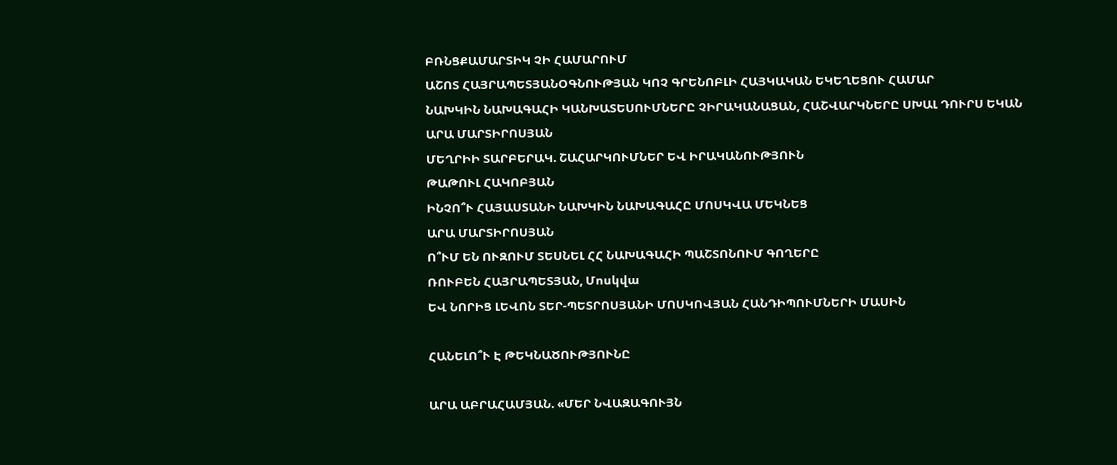ԲՌՆՑՔԱՄԱՐՏԻԿ ՉԻ ՀԱՄԱՐՈՒՄ
ԱՇՈՏ ՀԱՅՐԱՊԵՏՅԱՆՕԳՆՈՒԹՅԱՆ ԿՈՉ ԳՐԵՆՈԲԼԻ ՀԱՅԿԱԿԱՆ ԵԿԵՂԵՑՈՒ ՀԱՄԱՐ
ՆԱԽԿԻՆ ՆԱԽԱԳԱՀԻ ԿԱՆԽԱՏԵՍՈՒՄՆԵՐԸ ՉԻՐԱԿԱՆԱՑԱՆ, ՀԱՇՎԱՐԿՆԵՐԸ ՍԽԱԼ ԴՈՒՐՍ ԵԿԱՆ
ԱՐԱ ՄԱՐՏԻՐՈՍՅԱՆ
ՄԵՂՐԻԻ ՏԱՐԲԵՐԱԿ. ՇԱՀԱՐԿՈՒՄՆԵՐ ԵՎ ԻՐԱԿԱՆՈՒԹՅՈՒՆ
ԹԱԹՈՒԼ ՀԱԿՈԲՅԱՆ
ԻՆՉՈ՞Ւ ՀԱՅԱՍՏԱՆԻ ՆԱԽԿԻՆ ՆԱԽԱԳԱՀԸ ՄՈՍԿՎԱ ՄԵԿՆԵՑ
ԱՐԱ ՄԱՐՏԻՐՈՍՅԱՆ
Ո՞ՒՄ ԵՆ ՈՒԶՈՒՄ ՏԵՍՆԵԼ ՀՀ ՆԱԽԱԳԱՀԻ ՊԱՇՏՈՆՈՒՄ ԳՈՂԵՐԸ
ՌՈՒԲԵՆ ՀԱՅՐԱՊԵՏՅԱՆ, Մոսկվա
ԵՎ ՆՈՐԻՑ ԼԵՎՈՆ ՏԵՐ-ՊԵՏՐՈՍՅԱՆԻ ՄՈՍԿՈՎՅԱՆ ՀԱՆԴԻՊՈՒՄՆԵՐԻ ՄԱՍԻՆ

ՀԱՆԵԼՈ՞Ւ Է ԹԵԿՆԱԾՈՒԹՅՈՒՆԸ

ԱՐԱ ԱԲՐԱՀԱՄՅԱՆ. «ՄԵՐ ՆՎԱԶԱԳՈՒՅՆ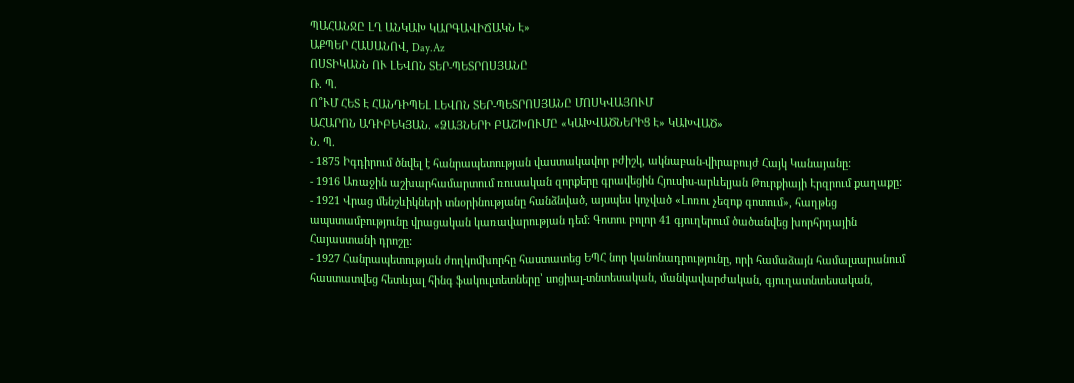ՊԱՀԱՆՋԸ ԼՂ ԱՆԿԱԽ ԿԱՐԳԱՎԻՃԱԿՆ Է»
ԱՔՊԵՐ ՀԱՍԱՆՈՎ, Day.Az
ՈՍՏԻԿԱՆՆ ՈՒ ԼԵՎՈՆ ՏԵՐ-ՊԵՏՐՈՍՅԱՆԸ
Ռ. Պ.
Ո՞ՒՄ ՀԵՏ Է ՀԱՆԴԻՊԵԼ ԼԵՎՈՆ ՏԵՐ-ՊԵՏՐՈՍՅԱՆԸ ՄՈՍԿՎԱՅՈՒՄ
ԱՀԱՐՈՆ ԱԴԻԲԵԿՅԱՆ. «ՁԱՅՆԵՐԻ ԲԱՇԽՈՒՄԸ «ԿԱԽՎԱԾՆԵՐԻՑ Է» ԿԱԽՎԱԾ»
Ն. Պ.
- 1875 Իգդիրում ծնվել է հանրապետության վաստակավոր բժիշկ, ակնաբան-վիրաբույժ Հայկ Կանայանը:
- 1916 Առաջին աշխարհամարտում ռուսական զորքերը գրավեցին Հյուսիս-արևելյան Թուրքիայի Էրզրում քաղաքը:
- 1921 Վրաց մենշևիկների տնօրինությանը հանձնված, այսպես կոչված «Լոռու չեզոք գոտում», հաղթեց ապստամբությունը վրացական կառավարության դեմ: Գոտու բոլոր 41 գյուղերում ծածանվեց խորհրդային Հայաստանի դրոշը:
- 1927 Հանրապետության ժողկոմխորհը հաստատեց ԵՊՀ նոր կանոնադրությունը, որի համաձայն համալսարանում հաստատվեց հետևյալ հինգ ֆակուլտետները՝ սոցիալ-տնտեսական, մանկավարժական, գյուղատնտեսական,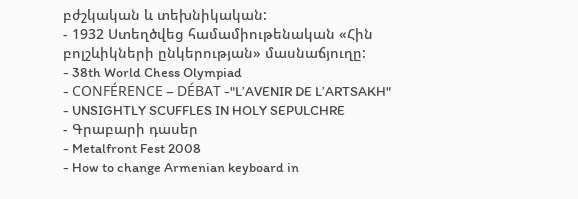բժշկական և տեխնիկական:
- 1932 Ստեղծվեց համամիութենական «Հին բոլշևիկների ընկերության» մասնաճյուղը:
- 38th World Chess Olympiad
- CONFÉRENCE – DÉBAT -"L’AVENIR DE L’ARTSAKH"
- UNSIGHTLY SCUFFLES IN HOLY SEPULCHRE
- Գրաբարի դասեր
- Metalfront Fest 2008
- How to change Armenian keyboard in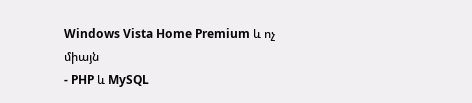Windows Vista Home Premium և ոչ միայն
- PHP և MySQL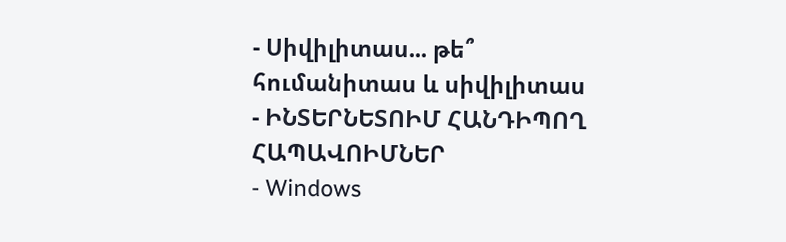- Սիվիլիտաս... թե՞ հումանիտաս և սիվիլիտաս
- ԻՆՏԵՐՆԵՏՈԻՄ ՀԱՆԴԻՊՈՂ ՀԱՊԱՎՈԻՄՆԵՐ
- Windows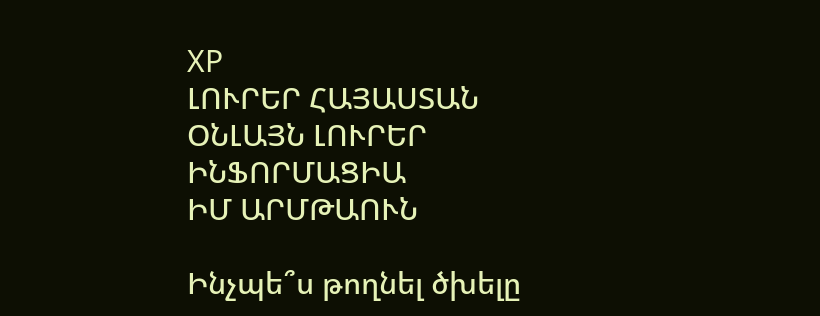XP
ԼՈՒՐԵՐ ՀԱՅԱՍՏԱՆ
ՕՆԼԱՅՆ ԼՈՒՐԵՐ
ԻՆՖՈՐՄԱՑԻԱ
ԻՄ ԱՐՄԹԱՈՒՆ

Ինչպե՞ս թողնել ծխելը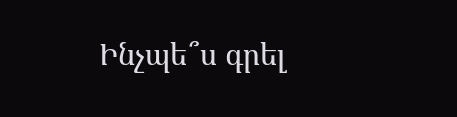Ինչպե՞ս գրել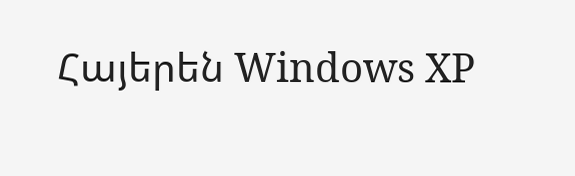Հայերեն Windows XP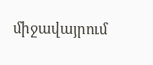միջավայրում